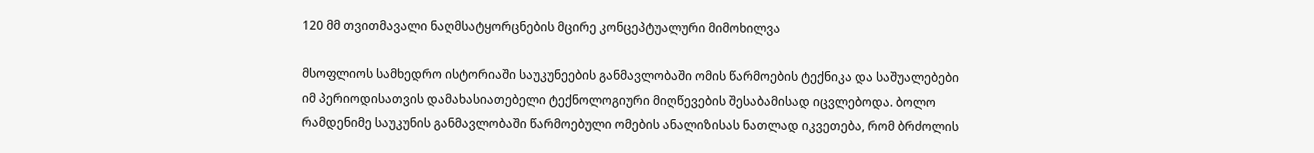120 მმ თვითმავალი ნაღმსატყორცნების მცირე კონცეპტუალური მიმოხილვა

მსოფლიოს სამხედრო ისტორიაში საუკუნეების განმავლობაში ომის წარმოების ტექნიკა და საშუალებები იმ პერიოდისათვის დამახასიათებელი ტექნოლოგიური მიღწევების შესაბამისად იცვლებოდა. ბოლო რამდენიმე საუკუნის განმავლობაში წარმოებული ომების ანალიზისას ნათლად იკვეთება, რომ ბრძოლის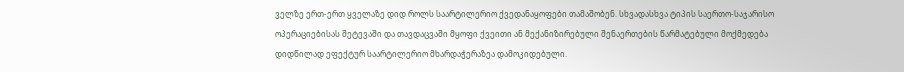ველზე ერთ-ერთ ყველაზე დიდ როლს საარტილერიო ქვედანაყოფები თამაშობენ. სხვადასხვა ტიპის საერთო-საჯარისო ოპერაციებისას შეტევაში და თავდაცვაში მყოფი ქვეითი ან მექანიზირებული შენაერთების წარმატებული მოქმედება დიდწილად ეფექტურ საარტილერიო მხარდაჭერაზეა დამოკიდებული.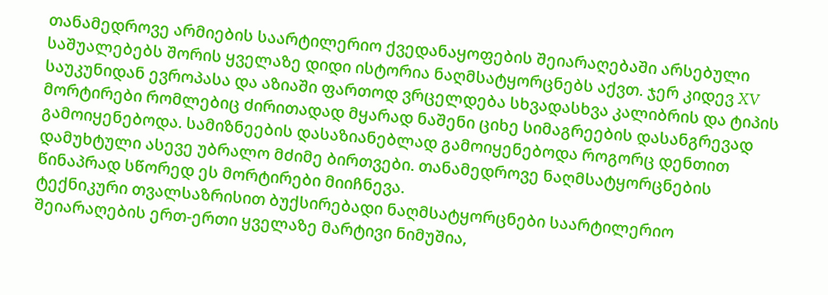თანამედროვე არმიების საარტილერიო ქვედანაყოფების შეიარაღებაში არსებული საშუალებებს შორის ყველაზე დიდი ისტორია ნაღმსატყორცნებს აქვთ. ჯერ კიდევ XV საუკუნიდან ევროპასა და აზიაში ფართოდ ვრცელდება სხვადასხვა კალიბრის და ტიპის მორტირები რომლებიც ძირითადად მყარად ნაშენი ციხე სიმაგრეების დასანგრევად გამოიყენებოდა. სამიზნეების დასაზიანებლად გამოიყენებოდა როგორც დენთით დამუხტული ასევე უბრალო მძიმე ბირთვები. თანამედროვე ნაღმსატყორცნების წინაპრად სწორედ ეს მორტირები მიიჩნევა.
ტექნიკური თვალსაზრისით ბუქსირებადი ნაღმსატყორცნები საარტილერიო შეიარაღების ერთ-ერთი ყველაზე მარტივი ნიმუშია,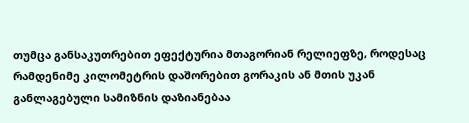თუმცა განსაკუთრებით ეფექტურია მთაგორიან რელიეფზე, როდესაც რამდენიმე კილომეტრის დაშორებით გორაკის ან მთის უკან განლაგებული სამიზნის დაზიანებაა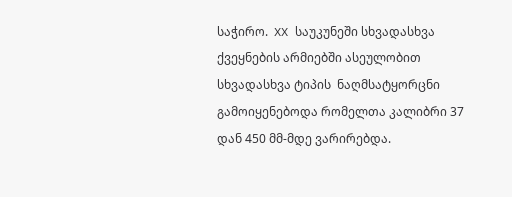საჭირო.  XX საუკუნეში სხვადასხვა ქვეყნების არმიებში ასეულობით სხვადასხვა ტიპის  ნაღმსატყორცნი გამოიყენებოდა რომელთა კალიბრი 37 დან 450 მმ-მდე ვარირებდა.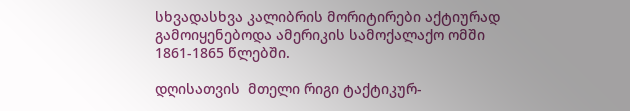სხვადასხვა კალიბრის მორიტირები აქტიურად გამოიყენებოდა ამერიკის სამოქალაქო ომში 1861-1865 წლებში.

დღისათვის  მთელი რიგი ტაქტიკურ-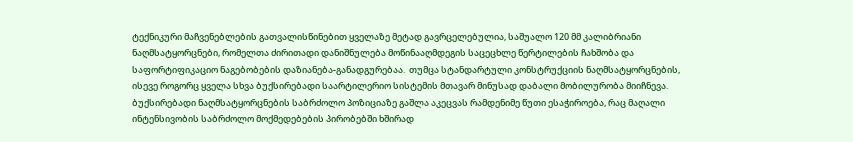ტექნიკური მაჩვენებლების გათვალისწინებით ყველაზე მეტად გავრცელებულია, საშუალო 120 მმ კალიბრიანი ნაღმსატყორცნები, რომელთა ძირითადი დანიშნულება მოწინააღმდეგის საცეცხლე წერტილების ჩახშობა და საფორტიფიკაციო ნაგებობების დაზიანება-განადგურებაა.  თუმცა სტანდარტული კონსტრუქციის ნაღმსატყორცნების, ისევე როგორც ყველა სხვა ბუქსირებადი საარტილერიო სისტემის მთავარ მინუსად დაბალი მობილურობა მიიჩნევა. ბუქსირებადი ნაღმსატყორცნების საბრძოლო პოზიციაზე გაშლა აკეცვას რამდენიმე წუთი ესაჭიროება, რაც მაღალი ინტენსივობის საბრძოლო მოქმედებების პირობებში ხშირად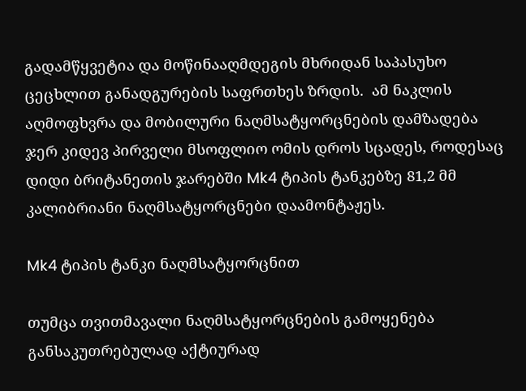გადამწყვეტია და მოწინააღმდეგის მხრიდან საპასუხო ცეცხლით განადგურების საფრთხეს ზრდის.  ამ ნაკლის აღმოფხვრა და მობილური ნაღმსატყორცნების დამზადება ჯერ კიდევ პირველი მსოფლიო ომის დროს სცადეს, როდესაც დიდი ბრიტანეთის ჯარებში Mk4 ტიპის ტანკებზე 81,2 მმ კალიბრიანი ნაღმსატყორცნები დაამონტაჟეს.

Mk4 ტიპის ტანკი ნაღმსატყორცნით

თუმცა თვითმავალი ნაღმსატყორცნების გამოყენება განსაკუთრებულად აქტიურად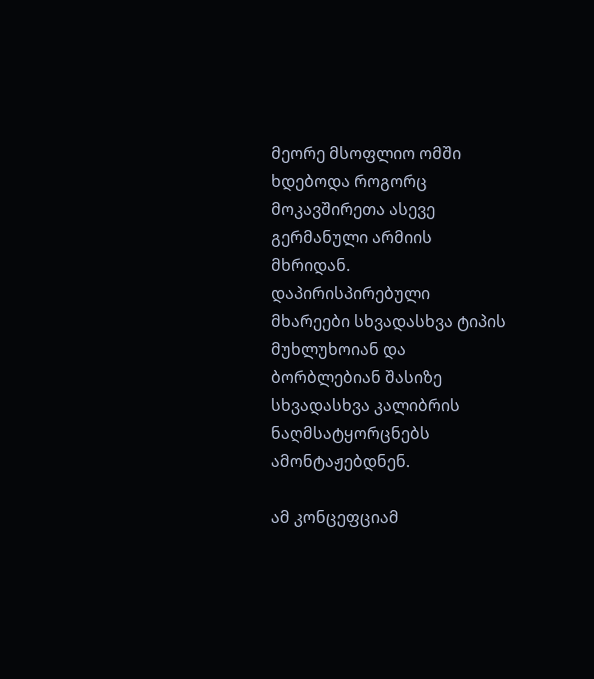მეორე მსოფლიო ომში ხდებოდა როგორც მოკავშირეთა ასევე გერმანული არმიის მხრიდან. დაპირისპირებული მხარეები სხვადასხვა ტიპის მუხლუხოიან და ბორბლებიან შასიზე სხვადასხვა კალიბრის ნაღმსატყორცნებს ამონტაჟებდნენ.

ამ კონცეფციამ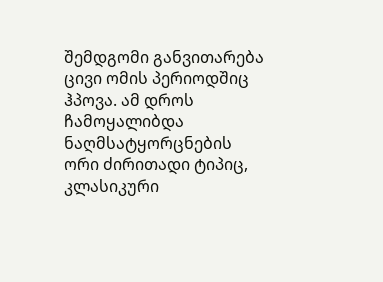შემდგომი განვითარება ცივი ომის პერიოდშიც ჰპოვა. ამ დროს ჩამოყალიბდა ნაღმსატყორცნების ორი ძირითადი ტიპიც, კლასიკური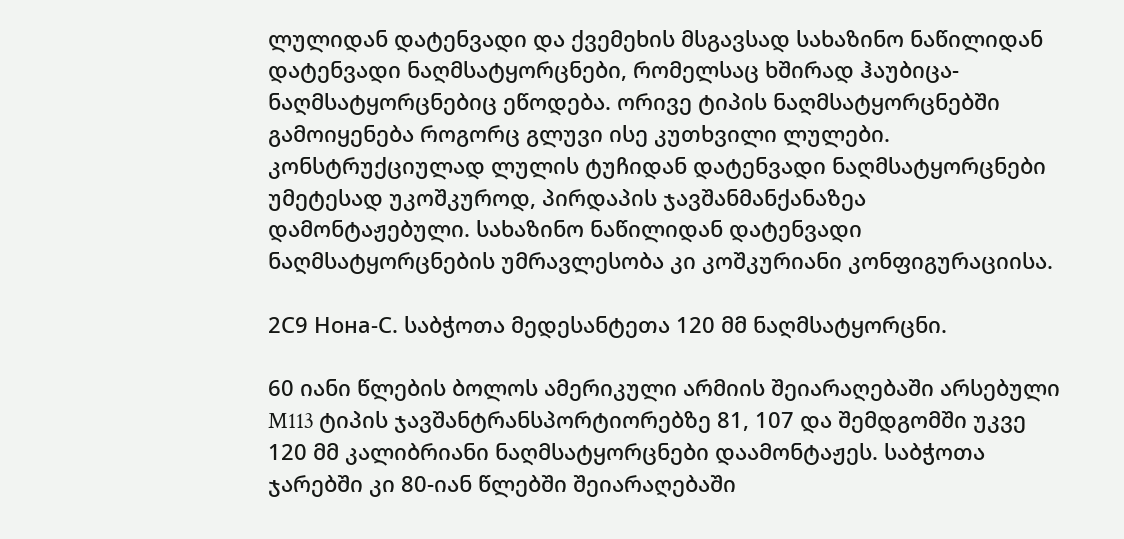ლულიდან დატენვადი და ქვემეხის მსგავსად სახაზინო ნაწილიდან დატენვადი ნაღმსატყორცნები, რომელსაც ხშირად ჰაუბიცა-ნაღმსატყორცნებიც ეწოდება. ორივე ტიპის ნაღმსატყორცნებში გამოიყენება როგორც გლუვი ისე კუთხვილი ლულები. კონსტრუქციულად ლულის ტუჩიდან დატენვადი ნაღმსატყორცნები უმეტესად უკოშკუროდ, პირდაპის ჯავშანმანქანაზეა დამონტაჟებული. სახაზინო ნაწილიდან დატენვადი ნაღმსატყორცნების უმრავლესობა კი კოშკურიანი კონფიგურაციისა.

2С9 Нона-С. საბჭოთა მედესანტეთა 120 მმ ნაღმსატყორცნი.

60 იანი წლების ბოლოს ამერიკული არმიის შეიარაღებაში არსებული M113 ტიპის ჯავშანტრანსპორტიორებზე 81, 107 და შემდგომში უკვე 120 მმ კალიბრიანი ნაღმსატყორცნები დაამონტაჟეს. საბჭოთა ჯარებში კი 80-იან წლებში შეიარაღებაში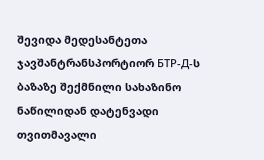შევიდა მედესანტეთა ჯავშანტრანსპორტიორ БТР-Д-ს ბაზაზე შექმნილი სახაზინო ნაწილიდან დატენვადი თვითმავალი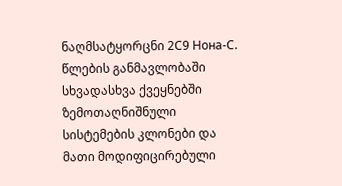ნაღმსატყორცნი 2С9 Нона-С.  წლების განმავლობაში სხვადასხვა ქვეყნებში ზემოთაღნიშნული სისტემების კლონები და მათი მოდიფიცირებული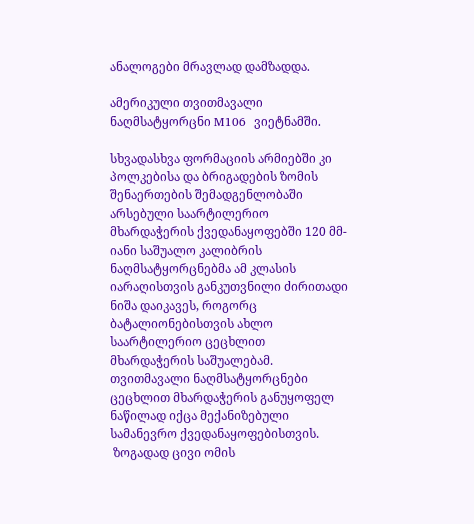ანალოგები მრავლად დამზადდა.

ამერიკული თვითმავალი ნაღმსატყორცნი M106  ვიეტნამში.

სხვადასხვა ფორმაციის არმიებში კი პოლკებისა და ბრიგადების ზომის შენაერთების შემადგენლობაში არსებული საარტილერიო მხარდაჭერის ქვედანაყოფებში 120 მმ-იანი საშუალო კალიბრის ნაღმსატყორცნებმა ამ კლასის იარაღისთვის განკუთვნილი ძირითადი ნიშა დაიკავეს, როგორც ბატალიონებისთვის ახლო საარტილერიო ცეცხლით მხარდაჭერის საშუალებამ. თვითმავალი ნაღმსატყორცნები ცეცხლით მხარდაჭერის განუყოფელ ნაწილად იქცა მექანიზებული სამანევრო ქვედანაყოფებისთვის.
 ზოგადად ცივი ომის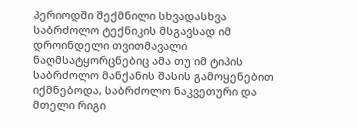პერიოდში შექმნილი სხვადასხვა საბრძოლო ტექნიკის მსგავსად იმ დროინდელი თვითმავალი ნაღმსატყორცნებიც ამა თუ იმ ტიპის საბრძოლო მანქანის შასის გამოყენებით იქმნებოდა, საბრძოლო ნაკვეთური და მთელი რიგი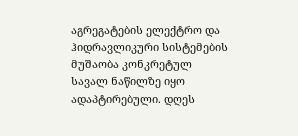აგრეგატების ელექტრო და ჰიდრავლიკური სისტემების მუშაობა კონკრეტულ სავალ ნაწილზე იყო ადაპტირებული. დღეს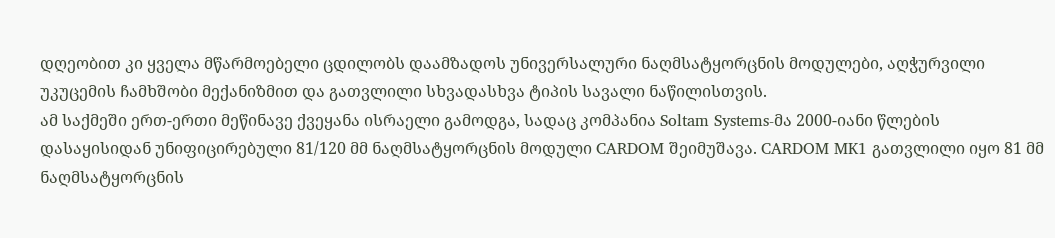დღეობით კი ყველა მწარმოებელი ცდილობს დაამზადოს უნივერსალური ნაღმსატყორცნის მოდულები, აღჭურვილი უკუცემის ჩამხშობი მექანიზმით და გათვლილი სხვადასხვა ტიპის სავალი ნაწილისთვის.
ამ საქმეში ერთ-ერთი მეწინავე ქვეყანა ისრაელი გამოდგა, სადაც კომპანია Soltam Systems-მა 2000-იანი წლების დასაყისიდან უნიფიცირებული 81/120 მმ ნაღმსატყორცნის მოდული CARDOM შეიმუშავა. CARDOM MK1 გათვლილი იყო 81 მმ ნაღმსატყორცნის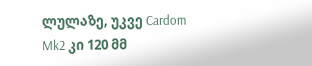ლულაზე, უკვე Cardom Mk2 კი 120 მმ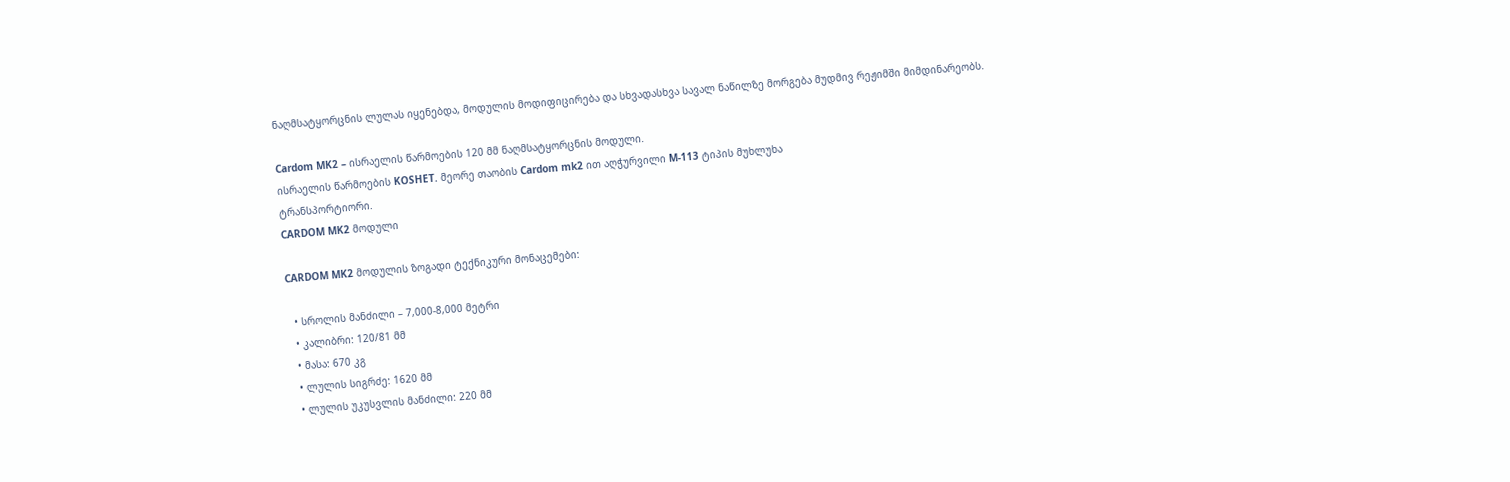ნაღმსატყორცნის ლულას იყენებდა, მოდულის მოდიფიცირება და სხვადასხვა სავალ ნაწილზე მორგება მუდმივ რეჟიმში მიმდინარეობს.

Cardom MK2 – ისრაელის წარმოების 120 მმ ნაღმსატყორცნის მოდული.
ისრაელის წარმოების KOSHET. მეორე თაობის Cardom mk2 ით აღჭურვილი M-113 ტიპის მუხლუხა
ტრანსპორტიორი.
CARDOM MK2 მოდული

CARDOM MK2 მოდულის ზოგადი ტექნიკური მონაცემები:

  • სროლის მანძილი – 7,000-8,000 მეტრი
  • კალიბრი: 120/81 მმ
  • მასა: 670 კგ
  • ლულის სიგრძე: 1620 მმ
  • ლულის უკუსვლის მანძილი: 220 მმ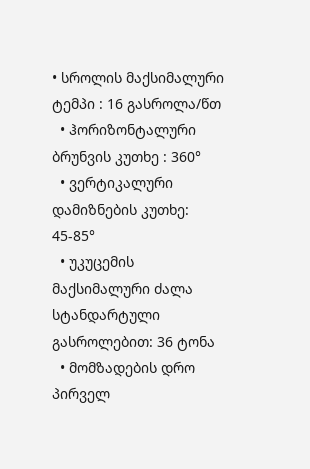• სროლის მაქსიმალური ტემპი : 16 გასროლა/წთ
  • ჰორიზონტალური ბრუნვის კუთხე : 360°
  • ვერტიკალური დამიზნების კუთხე: 45-85°
  • უკუცემის მაქსიმალური ძალა სტანდარტული გასროლებით: 36 ტონა
  • მომზადების დრო პირველ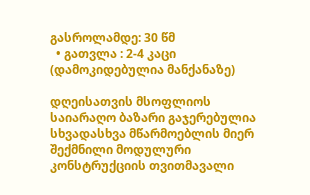გასროლამდე: 30 წმ
  • გათვლა : 2-4 კაცი (დამოკიდებულია მანქანაზე)

დღეისათვის მსოფლიოს საიარაღო ბაზარი გაჯერებულია სხვადასხვა მწარმოებლის მიერ შექმნილი მოდულური კონსტრუქციის თვითმავალი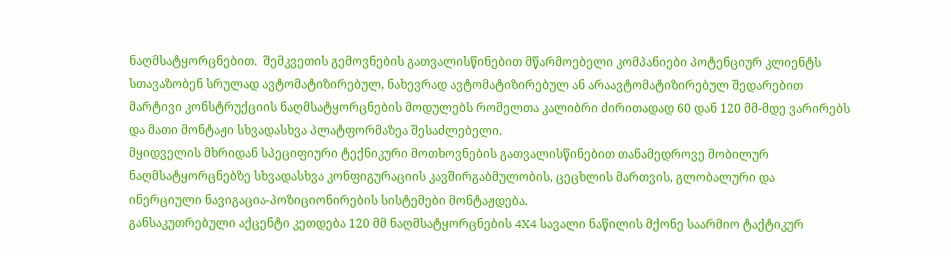ნაღმსატყორცნებით.  შემკვეთის გემოვნების გათვალისწინებით მწარმოებელი კომპანიები პოტენციურ კლიენტს სთავაზობენ სრულად ავტომატიზირებულ, ნახევრად ავტომატიზირებულ ან არაავტომატიზირებულ შედარებით მარტივი კონსტრუქციის ნაღმსატყორცნების მოდულებს რომელთა კალიბრი ძირითადად 60 დან 120 მმ-მდე ვარირებს და მათი მონტაჟი სხვადასხვა პლატფორმაზეა შესაძლებელი.
მყიდველის მხრიდან სპეციფიური ტექნიკური მოთხოვნების გათვალისწინებით თანამედროვე მობილურ ნაღმსატყორცნებზე სხვადასხვა კონფიგურაციის კავშირგაბმულობის, ცეცხლის მართვის, გლობალური და ინერციული ნავიგაცია-პოზიციონირების სისტემები მონტაჟდება.
განსაკუთრებული აქცენტი კეთდება 120 მმ ნაღმსატყორცნების 4X4 სავალი ნაწილის მქონე საარმიო ტაქტიკურ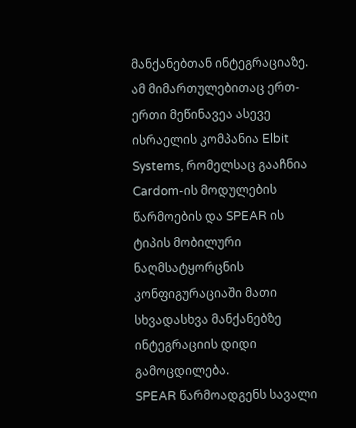მანქანებთან ინტეგრაციაზე. ამ მიმართულებითაც ერთ-ერთი მეწინავეა ასევე ისრაელის კომპანია Elbit Systems, რომელსაც გააჩნია Cardom-ის მოდულების წარმოების და SPEAR ის ტიპის მობილური ნაღმსატყორცნის კონფიგურაციაში მათი სხვადასხვა მანქანებზე ინტეგრაციის დიდი გამოცდილება.
SPEAR წარმოადგენს სავალი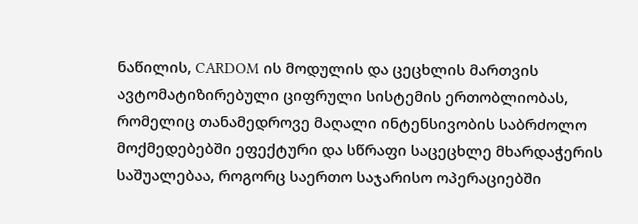ნაწილის, CARDOM ის მოდულის და ცეცხლის მართვის ავტომატიზირებული ციფრული სისტემის ერთობლიობას, რომელიც თანამედროვე მაღალი ინტენსივობის საბრძოლო მოქმედებებში ეფექტური და სწრაფი საცეცხლე მხარდაჭერის საშუალებაა, როგორც საერთო საჯარისო ოპერაციებში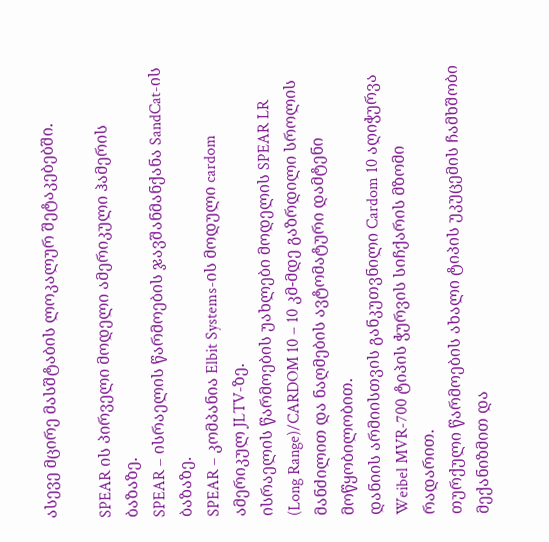ასევე მცირე მასშტაბის ლოკალურ შეტაკებებში.

SPEAR ის პირველი მოდელი ამერიკული ჰამერის ბაზაზე.
SPEAR – ისრაელის წარმოების ჯავშანმანქანა SandCat-ის ბაზაზე.
SPEAR – კომპანია Elbit Systems-ის მოდული cardom ამერიკულ JLTV-ზე.
ისრაელის წარმოების უახლები მოდელის SPEAR LR (Long Range)/CARDOM 10 – 10 კმ-მდე გაზრდილი სროლის მანძილით და ნაღმების ავტომატური დამტენი მოწყობილობით.
დანიის არმიისთვის განკუთვნილი Cardom 10 აღიჭურვა Weibel MVR-700 ტიპის ჭურვის სიჩქარის მზომი რადარით.
თურქული წარმოების ახალი ტიპის უკუცემის ჩამხშობი მექანიზმით და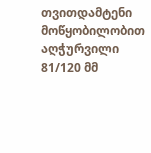თვითდამტენი მოწყობილობით აღჭურვილი 81/120 მმ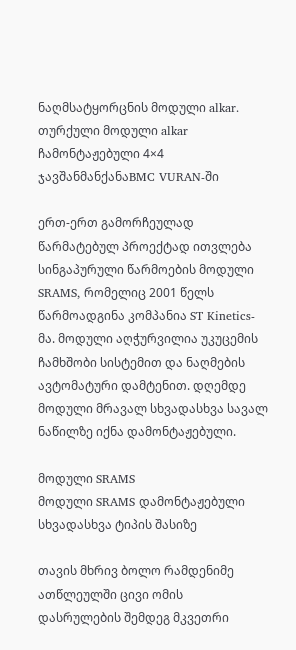ნაღმსატყორცნის მოდული alkar.
თურქული მოდული alkar ჩამონტაჟებული 4×4 ჯავშანმანქანაBMC VURAN-ში

ერთ-ერთ გამორჩეულად წარმატებულ პროექტად ითვლება სინგაპურული წარმოების მოდული SRAMS, რომელიც 2001 წელს წარმოადგინა კომპანია ST Kinetics-მა. მოდული აღჭურვილია უკუცემის ჩამხშობი სისტემით და ნაღმების ავტომატური დამტენით. დღემდე მოდული მრავალ სხვადასხვა სავალ ნაწილზე იქნა დამონტაჟებული.

მოდული SRAMS
მოდული SRAMS დამონტაჟებული სხვადასხვა ტიპის შასიზე

თავის მხრივ ბოლო რამდენიმე ათწლეულში ცივი ომის დასრულების შემდეგ მკვეთრი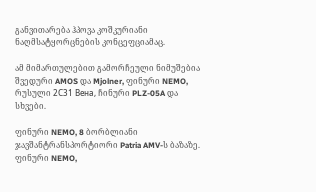განვითარება ჰპოვა კოშკურიანი ნაღმსატყორცნების კონცეფციამაც.

ამ მიმართულებით გამორჩეული ნიმუშებია შვედური AMOS და Mjolner, ფინური NEMO, რუსული 2С31 Вена, ჩინური PLZ-05A და სხვები.

ფინური NEMO, 8 ბორბლიანი ჯავშანტრანსპორტიორი Patria AMV-ს ბაზაზე.
ფინური NEMO,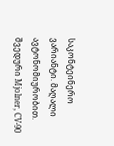საკონტეინერო ვარიანტი. მაღალი ავტონომიურობით.
შვედური Mjolner, CV-90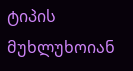ტიპის მუხლუხოიან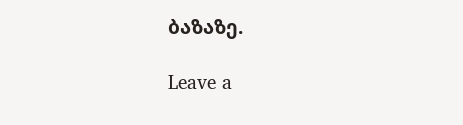ბაზაზე.

Leave a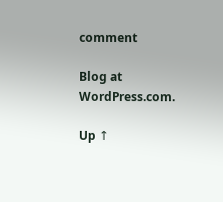comment

Blog at WordPress.com.

Up ↑